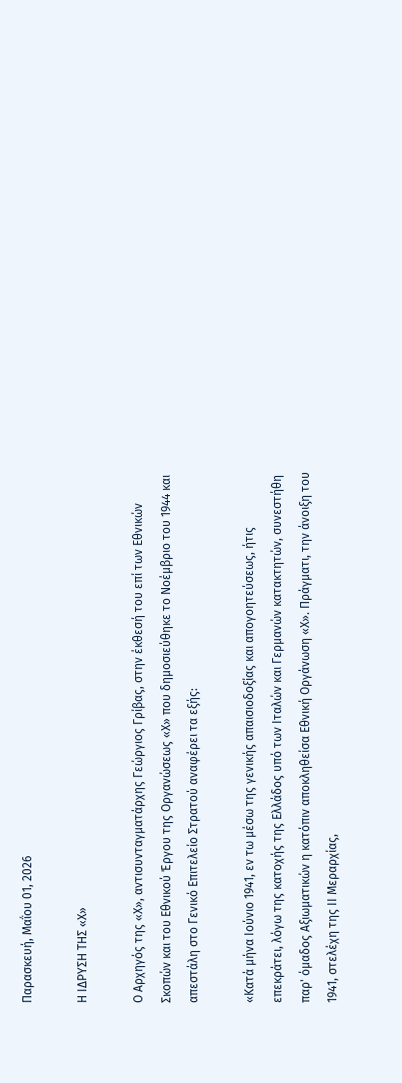Παρασκευή, Μαΐου 01, 2026

Η ΙΔΡΥΣΗ ΤΗΣ «Χ»

Ο Αρχηγός της «Χ», αντισυνταγματάρχης Γεώργιος Γρίβας, στην έκθεσή του επί των Εθνικών Σκοπών και του Εθνικού Έργου της Οργανώσεως «Χ» που δημοσιεύθηκε το Νοέμβριο του 1944 και απεστάλη στο Γενικό Επιτελείο Στρατού αναφέρει τα εξής:

«Κατά μήνα Ιούνιο 1941, εν τω μέσω της γενικής απαισιοδοξίας και απογοητεύσεως, ήτις επεκράτει, λόγω της κατοχής της Ελλάδος υπό των Ιταλών και Γερμανών κατακτητών, συνεστήθη παρ' όμαδος Αξιωματικών η κατόπιν αποκληθείσα Εθνική Οργάνωση «Χ». Πράγματι, την άνοιξη του 1941, στελέχη της ΙΙ Μεραρχίας,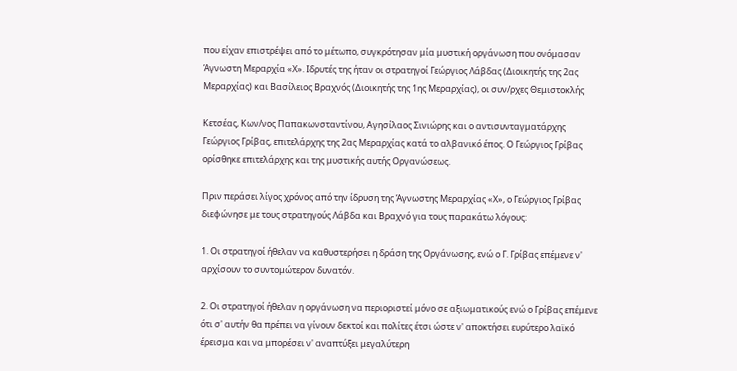που είχαν επιστρέψει από το μέτωπο, συγκρότησαν μία μυστική οργάνωση που ονόμασαν Άγνωστη Μεραρχία «Χ». Ιδρυτές της ήταν οι στρατηγοί Γεώργιος Λάβδας (Διοικητής της 2ας Μεραρχίας) και Βασίλειος Βραχνός (Διοικητής της 1ης Μεραρχίας), οι συν/ρχες Θεμιστοκλής

Κετσέας, Κων/νος Παπακωνσταντίνου, Αγησίλαος Σινιώρης και ο αντισυνταγματάρχης Γεώργιος Γρίβας, επιτελάρχης της 2ας Μεραρχίας κατά το αλβανικό έπος. Ο Γεώργιος Γρίβας ορίσθηκε επιτελάρχης και της μυστικής αυτής Οργανώσεως.

Πριν περάσει λίγος χρόνος από την ίδρυση της Άγνωστης Μεραρχίας «Χ», ο Γεώργιος Γρίβας διεφώνησε με τους στρατηγούς Λάβδα και Βραχνό για τους παρακάτω λόγους:

1. Οι στρατηγοί ήθελαν να καθυστερήσει η δράση της Οργάνωσης, ενώ ο Γ. Γρίβας επέμενε ν' αρχίσουν το συντομώτερον δυνατόν.

2. Οι στρατηγοί ήθελαν η οργάνωση να περιοριστεί μόνο σε αξιωματικούς ενώ ο Γρίβας επέμενε ότι σ' αυτήν θα πρέπει να γίνουν δεκτοί και πολίτες έτσι ώστε ν' αποκτήσει ευρύτερο λαϊκό έρεισμα και να μπορέσει ν' αναπτύξει μεγαλύτερη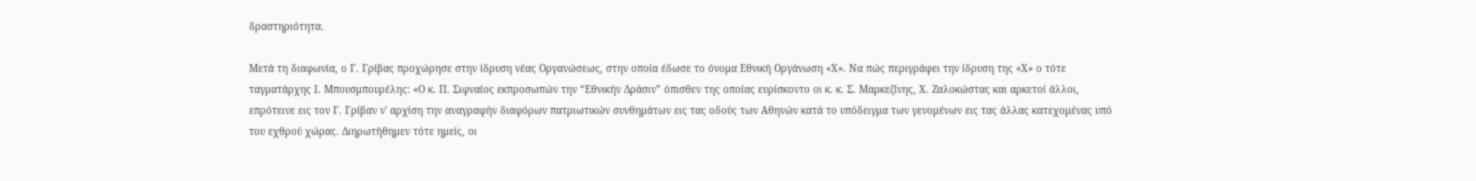δραστηριότητα.

Μετά τη διαφωνία, ο Γ. Γρίβας προχώρησε στην ίδρυση νέας Οργανώσεως, στην οποία έδωσε το όνομα Εθνική Οργάνωση «Χ». Να πώς περιγράφει την ίδρυση της «Χ» ο τότε ταγματάρχης Ι. Μπουσμπουρέλης: «Ο κ. Π. Σιφναίος εκπροσωπών την “Εθνικήν Δράσιν” όπισθεν της οποίας ευρίσκοντο οι κ. κ. Σ. Μαρκεζίνης, Χ. Ζαλοκώστας και αρκετοί άλλοι, επρότεινε εις τον Γ. Γρίβαν ν' αρχίση την αναγραφήν διαφόρων πατριωτικών συνθημάτων εις τας οδούς των Αθηνών κατά το υπόδειγμα των γενομένων εις τας άλλας κατεχομένας υπό του εχθρού χώρας. Διηρωτήθημεν τότε ημείς, οι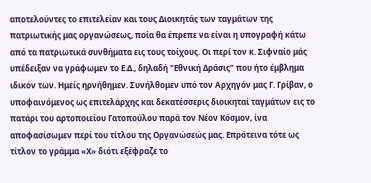αποτελούντες το επιτελείαν και τους Διοικητάς των ταγμάτων της πατριωτικής μας οργανώσεως, ποία θα έπρεπε να είναι η υπογραφή κάτω από τα πατριωτικά συνθήματα εις τους τοίχους. Οι περί τον κ. Σιφναίο μάς υπέδειξαν να γράφωμεν το Ε.Δ., δηλαδή "Εθνική Δράσις" που ήτο έμβλημα ιδικόν των. Ημείς ηρνήθημεν. Συνήλθομεν υπό τον Αρχηγόν μας Γ. Γρίβαν, ο υποφαινόμενος ως επιτελάρχης και δεκατέσσερις διοικηταί ταγμάτων εις το πατάρι του αρτοποιείου Γατοπούλου παρά τον Νέον Κόσμον, ίνα αποφασίσωμεν περί του τίτλου της Οργανώσεώς μας. Επρότεινα τότε ως τίτλον το γράμμα «Χ» διότι εξέφραζε το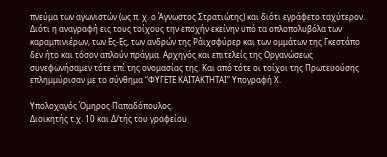πνεύμα των αγωνιστών (ως π. χ. ο Άγνωστος Στρατιώτης) και διότι εγράφετο ταχύτερον. Διότι η αναγραφή εις τους τοίχους την εποχήν εκείνην υπό τα οπλοπολυβόλα των καραμπινιέρων, των Ες-Ες, των ανδρών της Ράιχσφύρερ και των ομμάτων της Γκεστάπο δεν ήτο και τόσον απλούν πράγμα. Αρχηγός και επιτελείς της Οργανώσεως συνεφωνήσαμεν τότε επί της ονομασίας της. Και από τότε οι τοίχοι της Πρωτευούσης επλημμύρισαν με το σύνθημα “ΦΥΓΕΤΕ ΚΑΙΤΑΚΤΗΤΑΙ” Υπογραφή Χ.

Υπολοχαγός Όμηρος Παπαδόπουλος.
Διοικητής τ.χ. 10 και Δ/τής του γραφείου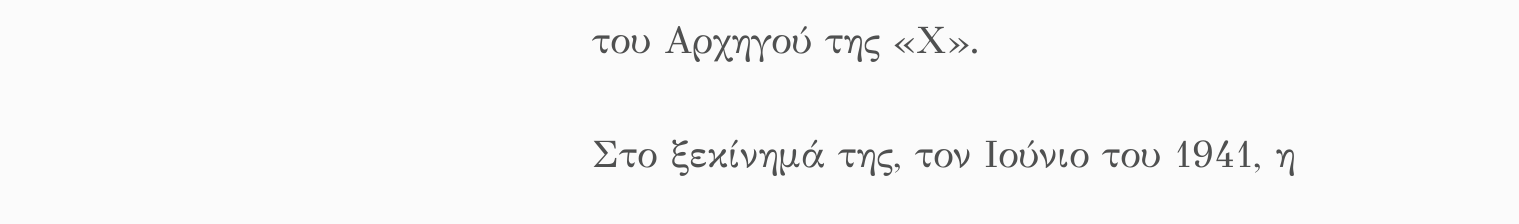του Αρχηγού της «Χ».

Στο ξεκίνημά της, τον Ιούνιο του 1941, η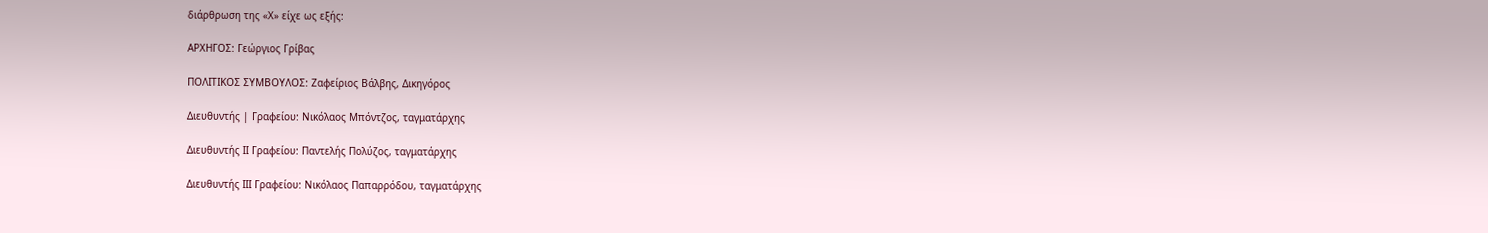διάρθρωση της «Χ» είχε ως εξής:

ΑΡΧΗΓΟΣ: Γεώργιος Γρίβας

ΠΟΛΙΤΙΚΟΣ ΣΥΜΒΟΥΛΟΣ: Ζαφείριος Βάλβης, Δικηγόρος

Διευθυντής | Γραφείου: Νικόλαος Μπόντζος, ταγματάρχης

Διευθυντής ΙΙ Γραφείου: Παντελής Πολύζος, ταγματάρχης

Διευθυντής ΙΙΙ Γραφείου: Νικόλαος Παπαρρόδου, ταγματάρχης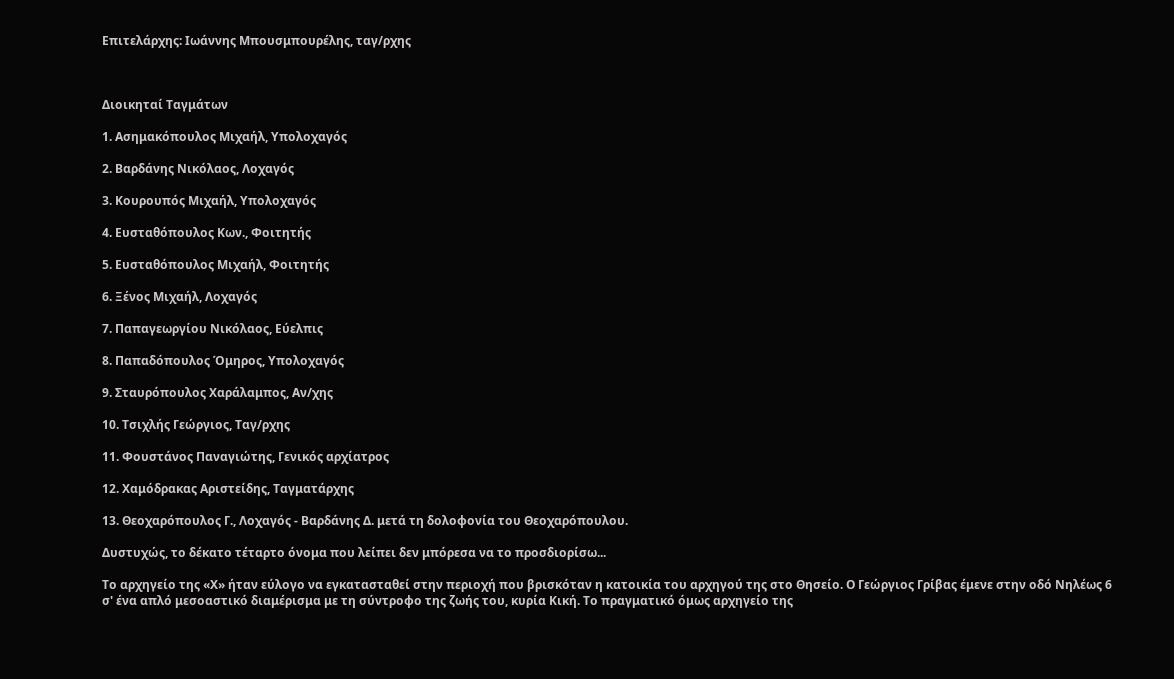Επιτελάρχης: Ιωάννης Μπουσμπουρέλης, ταγ/ρχης



Διοικηταί Ταγμάτων

1. Ασημακόπουλος Μιχαήλ, Υπολοχαγός

2. Βαρδάνης Νικόλαος, Λοχαγός

3. Κουρουπός Μιχαήλ, Υπολοχαγός

4. Ευσταθόπουλος Κων., Φοιτητής

5. Ευσταθόπουλος Μιχαήλ, Φοιτητής

6. Ξένος Μιχαήλ, Λοχαγός

7. Παπαγεωργίου Νικόλαος, Εύελπις

8. Παπαδόπουλος Όμηρος, Υπολοχαγός

9. Σταυρόπουλος Χαράλαμπος, Αν/χης

10. Τσιχλής Γεώργιος, Ταγ/ρχης

11. Φουστάνος Παναγιώτης, Γενικός αρχίατρος

12. Χαμόδρακας Αριστείδης, Ταγματάρχης

13. Θεοχαρόπουλος Γ., Λοχαγός - Βαρδάνης Δ. μετά τη δολοφονία του Θεοχαρόπουλου.

Δυστυχώς, το δέκατο τέταρτο όνομα που λείπει δεν μπόρεσα να το προσδιορίσω...

Το αρχηγείο της «Χ» ήταν εύλογο να εγκατασταθεί στην περιοχή που βρισκόταν η κατοικία του αρχηγού της στο Θησείο. Ο Γεώργιος Γρίβας έμενε στην οδό Νηλέως 6 σ' ένα απλό μεσοαστικό διαμέρισμα με τη σύντροφο της ζωής του, κυρία Κική. Το πραγματικό όμως αρχηγείο της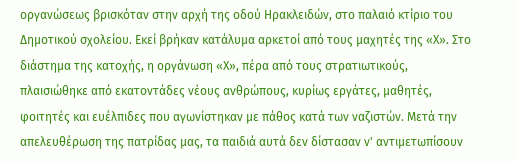οργανώσεως βρισκόταν στην αρχή της οδού Ηρακλειδών, στο παλαιό κτίριο του Δημοτικού σχολείου. Εκεί βρήκαν κατάλυμα αρκετοί από τους μαχητές της «Χ». Στο διάστημα της κατοχής, η οργάνωση «Χ», πέρα από τους στρατιωτικούς, πλαισιώθηκε από εκατοντάδες νέους ανθρώπους, κυρίως εργάτες, μαθητές, φοιτητές και ευέλπιδες που αγωνίστηκαν με πάθος κατά των ναζιστών. Μετά την απελευθέρωση της πατρίδας μας, τα παιδιά αυτά δεν δίστασαν ν' αντιμετωπίσουν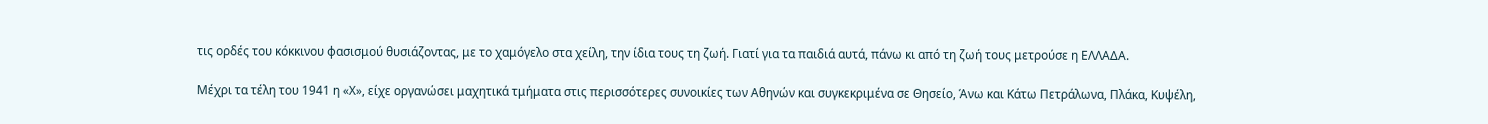τις ορδές του κόκκινου φασισμού θυσιάζοντας, με το χαμόγελο στα χείλη, την ίδια τους τη ζωή. Γιατί για τα παιδιά αυτά, πάνω κι από τη ζωή τους μετρούσε η ΕΛΛΑΔΑ.

Μέχρι τα τέλη του 1941 η «Χ», είχε οργανώσει μαχητικά τμήματα στις περισσότερες συνοικίες των Αθηνών και συγκεκριμένα σε Θησείο, Άνω και Κάτω Πετράλωνα, Πλάκα, Κυψέλη,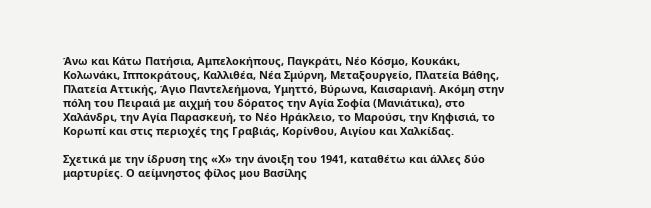Άνω και Κάτω Πατήσια, Αμπελοκήπους, Παγκράτι, Νέο Κόσμο, Κουκάκι, Κολωνάκι, Ιπποκράτους, Καλλιθέα, Νέα Σμύρνη, Μεταξουργείο, Πλατεία Βάθης, Πλατεία Αττικής, Άγιο Παντελεήμονα, Υμηττό, Βύρωνα, Καισαριανή. Ακόμη στην πόλη του Πειραιά με αιχμή του δόρατος την Αγία Σοφία (Μανιάτικα), στο Χαλάνδρι, την Αγία Παρασκευή, το Νέο Ηράκλειο, το Μαρούσι, την Κηφισιά, το Κορωπί και στις περιοχές της Γραβιάς, Κορίνθου, Αιγίου και Χαλκίδας.

Σχετικά με την ίδρυση της «Χ» την άνοιξη του 1941, καταθέτω και άλλες δύο μαρτυρίες. Ο αείμνηστος φίλος μου Βασίλης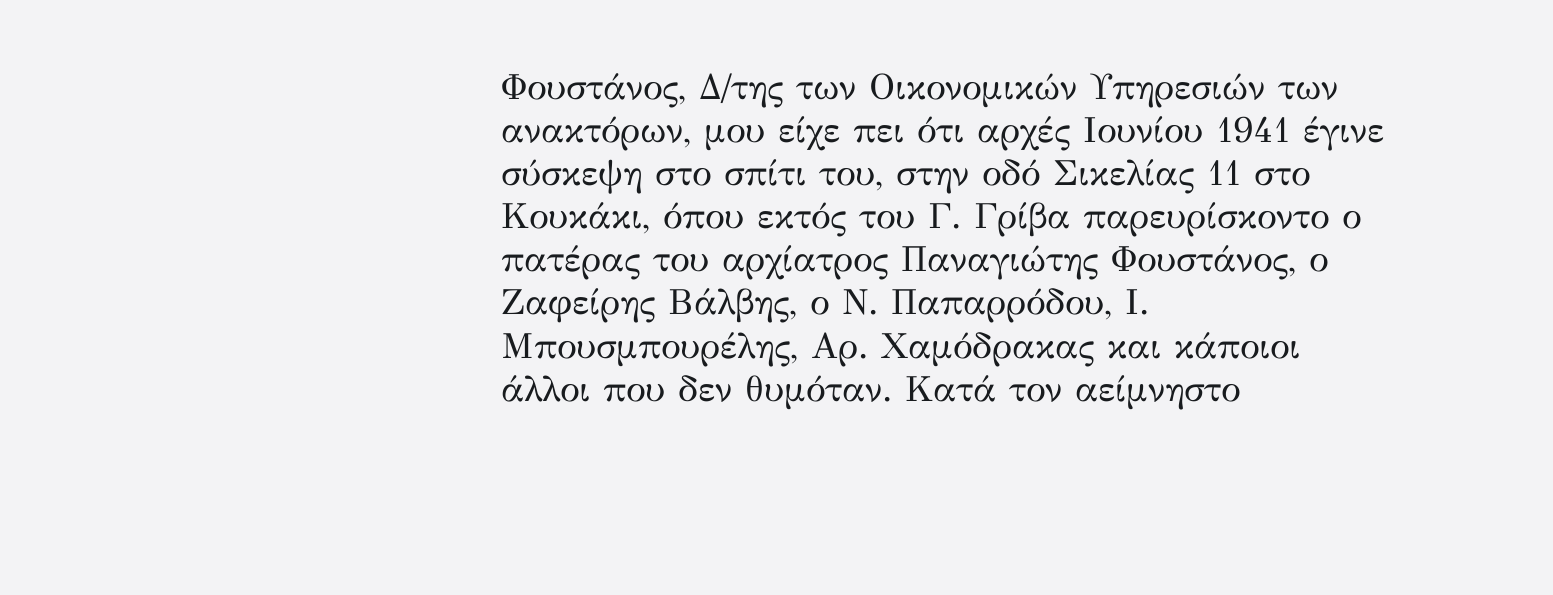Φουστάνος, Δ/της των Οικονομικών Υπηρεσιών των ανακτόρων, μου είχε πει ότι αρχές Ιουνίου 1941 έγινε σύσκεψη στο σπίτι του, στην οδό Σικελίας 11 στο Κουκάκι, όπου εκτός του Γ. Γρίβα παρευρίσκοντο ο πατέρας του αρχίατρος Παναγιώτης Φουστάνος, ο Ζαφείρης Βάλβης, ο Ν. Παπαρρόδου, Ι. Μπουσμπουρέλης, Αρ. Χαμόδρακας και κάποιοι άλλοι που δεν θυμόταν. Κατά τον αείμνηστο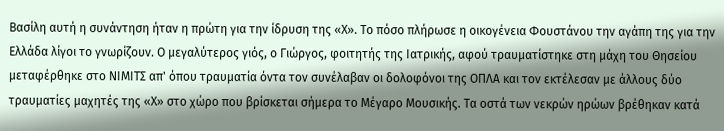Βασίλη αυτή η συνάντηση ήταν η πρώτη για την ίδρυση της «Χ». Το πόσο πλήρωσε η οικογένεια Φουστάνου την αγάπη της για την Ελλάδα λίγοι το γνωρίζουν. Ο μεγαλύτερος γιός, ο Γιώργος, φοιτητής της Ιατρικής, αφού τραυματίστηκε στη μάχη του Θησείου μεταφέρθηκε στο ΝΙΜΙΤΣ απ' όπου τραυματία όντα τον συνέλαβαν οι δολοφόνοι της ΟΠΛΑ και τον εκτέλεσαν με άλλους δύο τραυματίες μαχητές της «Χ» στο χώρο που βρίσκεται σήμερα το Μέγαρο Μουσικής. Τα οστά των νεκρών ηρώων βρέθηκαν κατά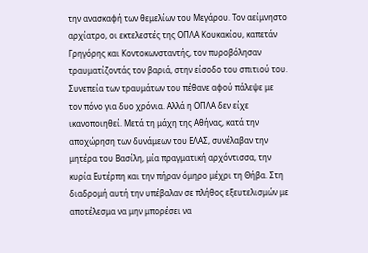την ανασκαφή των θεμελίων του Μεγάρου. Τον αείμνηστο αρχίατρο, οι εκτελεστές της ΟΠΛΑ Κουκακίου, καπετάν Γρηγόρης και Κοντοκωνσταντής, τον πυροβόλησαν τραυματίζοντάς τον βαριά, στην είσοδο του σπιτιού του. Συνεπεία των τραυμάτων του πέθανε αφού πάλεψε με τον πόνο για δυο χρόνια. Αλλά η ΟΠΛΑ δεν είχε ικανοποιηθεί. Μετά τη μάχη της Αθήνας, κατά την αποχώρηση των δυνάμεων του ΕΛΑΣ, συνέλαβαν την μητέρα του Βασίλη, μία πραγματική αρχόντισσα, την κυρία Ευτέρπη και την πήραν όμηρο μέχρι τη Θήβα. Στη διαδρομή αυτή την υπέβαλαν σε πλήθος εξευτελισμών με αποτέλεσμα να μην μπορέσει να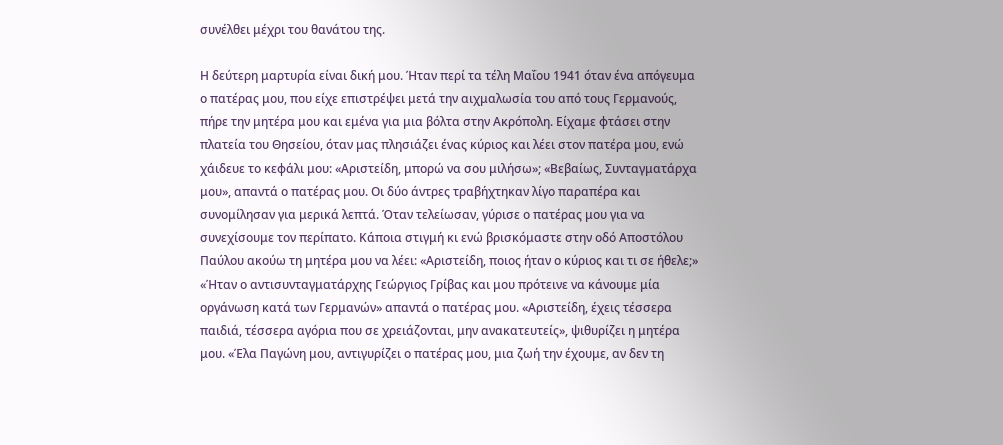συνέλθει μέχρι του θανάτου της.

Η δεύτερη μαρτυρία είναι δική μου. Ήταν περί τα τέλη Μαΐου 1941 όταν ένα απόγευμα ο πατέρας μου, που είχε επιστρέψει μετά την αιχμαλωσία του από τους Γερμανούς, πήρε την μητέρα μου και εμένα για μια βόλτα στην Ακρόπολη. Είχαμε φτάσει στην πλατεία του Θησείου, όταν μας πλησιάζει ένας κύριος και λέει στον πατέρα μου, ενώ χάιδευε το κεφάλι μου: «Αριστείδη, μπορώ να σου μιλήσω»; «Βεβαίως, Συνταγματάρχα μου», απαντά ο πατέρας μου. Οι δύο άντρες τραβήχτηκαν λίγο παραπέρα και συνομίλησαν για μερικά λεπτά. Όταν τελείωσαν, γύρισε ο πατέρας μου για να συνεχίσουμε τον περίπατο. Κάποια στιγμή κι ενώ βρισκόμαστε στην οδό Αποστόλου Παύλου ακούω τη μητέρα μου να λέει: «Αριστείδη, ποιος ήταν ο κύριος και τι σε ήθελε;» «Ήταν ο αντισυνταγματάρχης Γεώργιος Γρίβας και μου πρότεινε να κάνουμε μία οργάνωση κατά των Γερμανών» απαντά ο πατέρας μου. «Αριστείδη, έχεις τέσσερα παιδιά, τέσσερα αγόρια που σε χρειάζονται, μην ανακατευτείς», ψιθυρίζει η μητέρα μου. «Έλα Παγώνη μου, αντιγυρίζει ο πατέρας μου, μια ζωή την έχουμε, αν δεν τη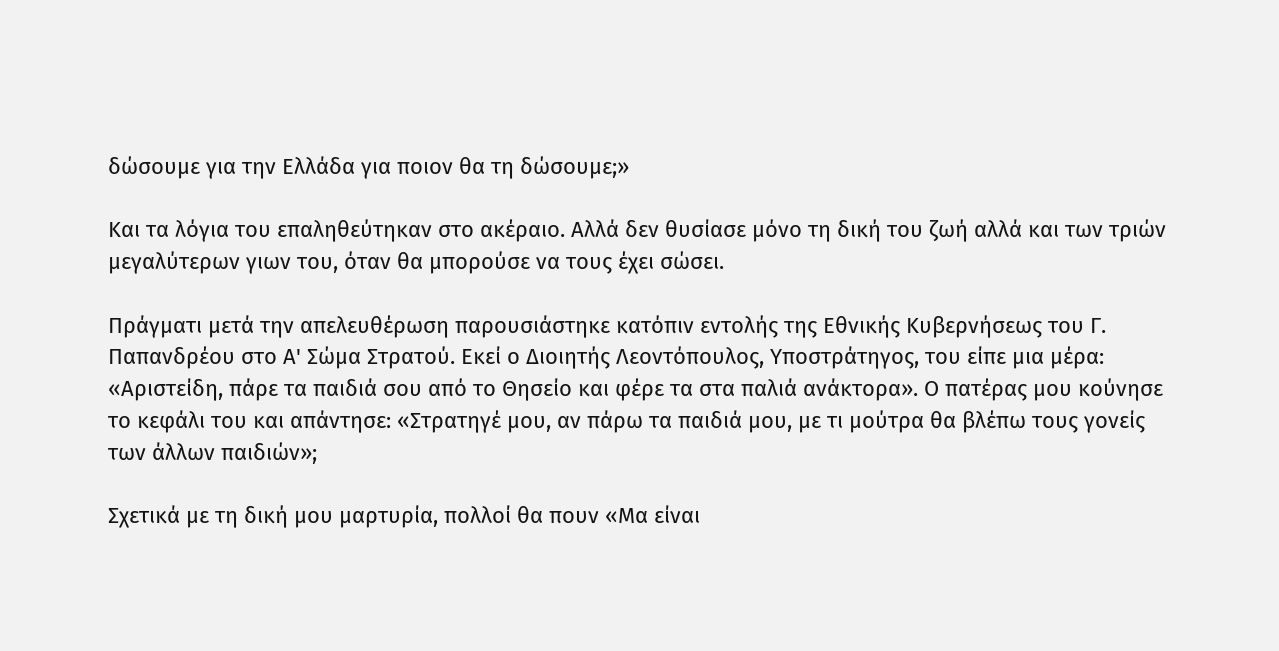δώσουμε για την Ελλάδα για ποιον θα τη δώσουμε;»

Και τα λόγια του επαληθεύτηκαν στο ακέραιο. Αλλά δεν θυσίασε μόνο τη δική του ζωή αλλά και των τριών μεγαλύτερων γιων του, όταν θα μπορούσε να τους έχει σώσει.

Πράγματι μετά την απελευθέρωση παρουσιάστηκε κατόπιν εντολής της Εθνικής Κυβερνήσεως του Γ. Παπανδρέου στο Α' Σώμα Στρατού. Εκεί ο Διοιητής Λεοντόπουλος, Υποστράτηγος, του είπε μια μέρα: «Αριστείδη, πάρε τα παιδιά σου από το Θησείο και φέρε τα στα παλιά ανάκτορα». Ο πατέρας μου κούνησε το κεφάλι του και απάντησε: «Στρατηγέ μου, αν πάρω τα παιδιά μου, με τι μούτρα θα βλέπω τους γονείς των άλλων παιδιών»;

Σχετικά με τη δική μου μαρτυρία, πολλοί θα πουν «Μα είναι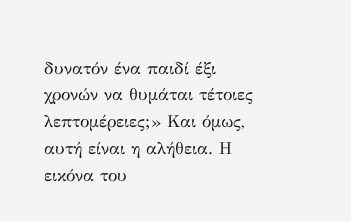δυνατόν ένα παιδί έξι χρονών να θυμάται τέτοιες λεπτομέρειες;» Και όμως, αυτή είναι η αλήθεια. Η εικόνα του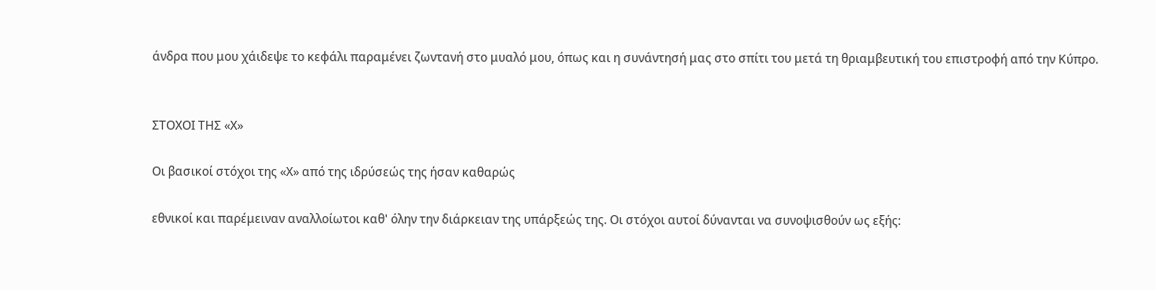άνδρα που μου χάιδεψε το κεφάλι παραμένει ζωντανή στο μυαλό μου, όπως και η συνάντησή μας στο σπίτι του μετά τη θριαμβευτική του επιστροφή από την Κύπρο.


ΣΤΟΧΟΙ ΤΗΣ «Χ»

Οι βασικοί στόχοι της «Χ» από της ιδρύσεώς της ήσαν καθαρώς

εθνικοί και παρέμειναν αναλλοίωτοι καθ' όλην την διάρκειαν της υπάρξεώς της. Οι στόχοι αυτοί δύνανται να συνοψισθούν ως εξής: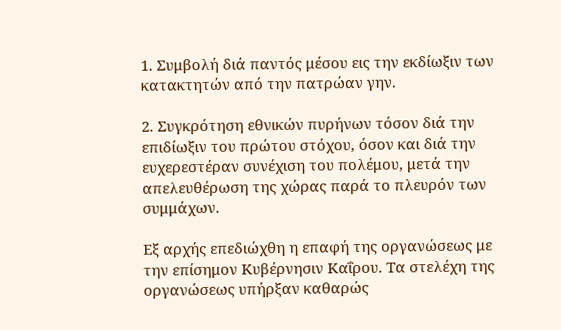1. Συμβολή διά παντός μέσου εις την εκδίωξιν των κατακτητών από την πατρώαν γην.

2. Συγκρότηση εθνικών πυρήνων τόσον διά την επιδίωξιν του πρώτου στόχου, όσον και διά την ευχερεστέραν συνέχιση του πολέμου, μετά την απελευθέρωση της χώρας παρά το πλευρόν των συμμάχων.

Εξ αρχής επεδιώχθη η επαφή της οργανώσεως με την επίσημον Κυβέρνησιν Καΐρου. Τα στελέχη της οργανώσεως υπήρξαν καθαρώς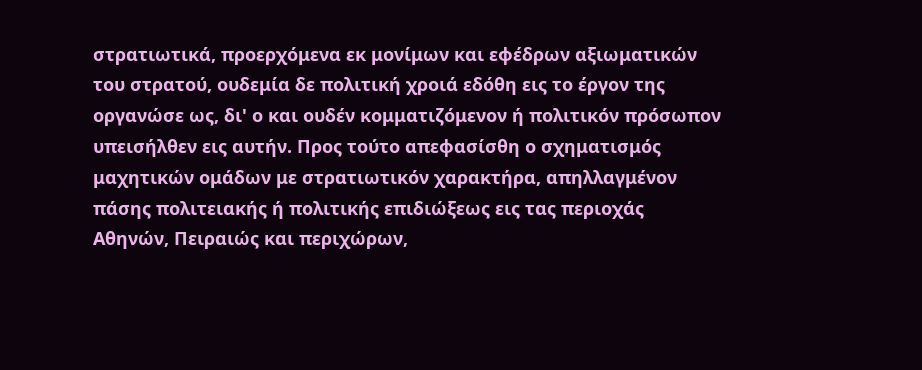στρατιωτικά, προερχόμενα εκ μονίμων και εφέδρων αξιωματικών του στρατού, ουδεμία δε πολιτική χροιά εδόθη εις το έργον της οργανώσε ως, δι' ο και ουδέν κομματιζόμενον ή πολιτικόν πρόσωπον υπεισήλθεν εις αυτήν. Προς τούτο απεφασίσθη ο σχηματισμός μαχητικών ομάδων με στρατιωτικόν χαρακτήρα, απηλλαγμένον πάσης πολιτειακής ή πολιτικής επιδιώξεως εις τας περιοχάς Αθηνών, Πειραιώς και περιχώρων,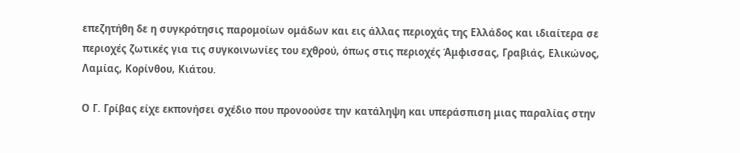επεζητήθη δε η συγκρότησις παρομοίων ομάδων και εις άλλας περιοχάς της Ελλάδος και ιδιαίτερα σε περιοχές ζωτικές για τις συγκοινωνίες του εχθρού, όπως στις περιοχές Άμφισσας, Γραβιάς, Ελικώνος, Λαμίας, Κορίνθου, Κιάτου.

Ο Γ. Γρίβας είχε εκπονήσει σχέδιο που προνοούσε την κατάληψη και υπεράσπιση μιας παραλίας στην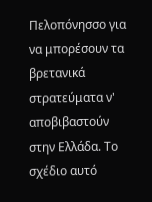Πελοπόνησσο για να μπορέσουν τα βρετανικά στρατεύματα ν' αποβιβαστούν στην Ελλάδα. Το σχέδιο αυτό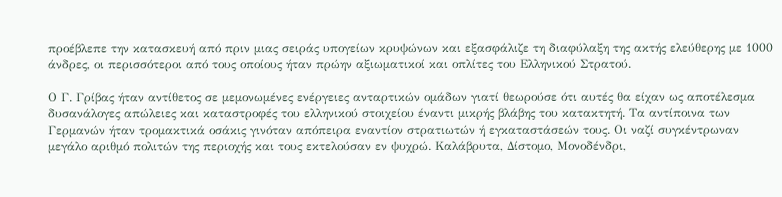προέβλεπε την κατασκευή από πριν μιας σειράς υπογείων κρυψώνων και εξασφάλιζε τη διαφύλαξη της ακτής ελεύθερης με 1000 άνδρες, οι περισσότεροι από τους οποίους ήταν πρώην αξιωματικοί και οπλίτες του Ελληνικού Στρατού.

Ο Γ. Γρίβας ήταν αντίθετος σε μεμονωμένες ενέργειες ανταρτικών ομάδων γιατί θεωρούσε ότι αυτές θα είχαν ως αποτέλεσμα δυσανάλογες απώλειες και καταστροφές του ελληνικού στοιχείου έναντι μικρής βλάβης του κατακτητή. Τα αντίποινα των Γερμανών ήταν τρομακτικά οσάκις γινόταν απόπειρα εναντίον στρατιωτών ή εγκαταστάσεών τους. Οι ναζί συγκέντρωναν μεγάλο αριθμό πολιτών της περιοχής και τους εκτελούσαν εν ψυχρώ. Καλάβρυτα, Δίστομο, Μονοδένδρι,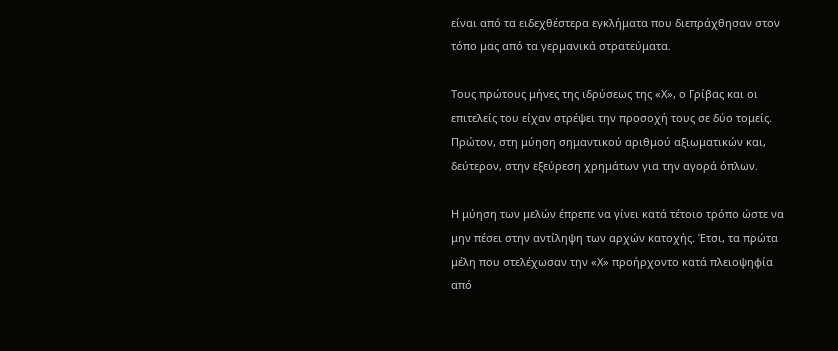είναι από τα ειδεχθέστερα εγκλήματα που διεπράχθησαν στον τόπο μας από τα γερμανικά στρατεύματα.

Τους πρώτους μήνες της ιδρύσεως της «Χ», ο Γρίβας και οι επιτελείς του είχαν στρέψει την προσοχή τους σε δύο τομείς. Πρώτον, στη μύηση σημαντικού αριθμού αξιωματικών και, δεύτερον, στην εξεύρεση χρημάτων για την αγορά όπλων.

Η μύηση των μελών έπρεπε να γίνει κατά τέτοιο τρόπο ώστε να μην πέσει στην αντίληψη των αρχών κατοχής. Έτσι, τα πρώτα μέλη που στελέχωσαν την «Χ» προήρχοντο κατά πλειοψηφία από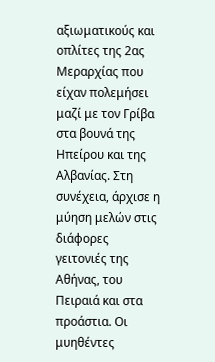αξιωματικούς και οπλίτες της 2ας Μεραρχίας που είχαν πολεμήσει μαζί με τον Γρίβα στα βουνά της Ηπείρου και της Αλβανίας. Στη συνέχεια, άρχισε η μύηση μελών στις διάφορες γειτονιές της Αθήνας, του Πειραιά και στα προάστια. Οι μυηθέντες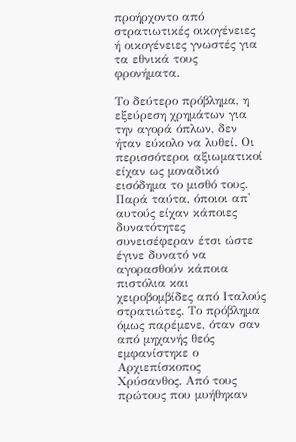προήρχοντο από στρατιωτικές οικογένειες ή οικογένειες γνωστές για τα εθνικά τους φρονήματα.

Το δεύτερο πρόβλημα, η εξεύρεση χρημάτων για την αγορά όπλων, δεν ήταν εύκολο να λυθεί. Οι περισσότεροι αξιωματικοί είχαν ως μοναδικό εισόδημα το μισθό τους. Παρά ταύτα, όποιοι απ' αυτούς είχαν κάποιες δυνατότητες συνεισέφεραν έτσι ώστε έγινε δυνατό να αγορασθούν κάποια πιστόλια και χειροβομβίδες από Ιταλούς στρατιώτες. Το πρόβλημα όμως παρέμενε, όταν σαν από μηχανής θεός εμφανίστηκε ο Αρχιεπίσκοπος Χρύσανθος. Από τους πρώτους που μυήθηκαν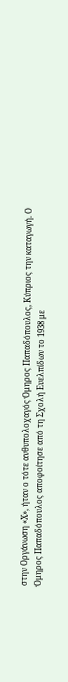στην Οργάνωση «Χ», ήταν ο τότε ανθυπολοχαγός Όμηρος Παπαδόπουλος, Κύπριος την καταγωγή. Ο Όμηρος Παπαδόπουλος αποφοίτησε από τη Σχολή Ευελπίδων το 1938 με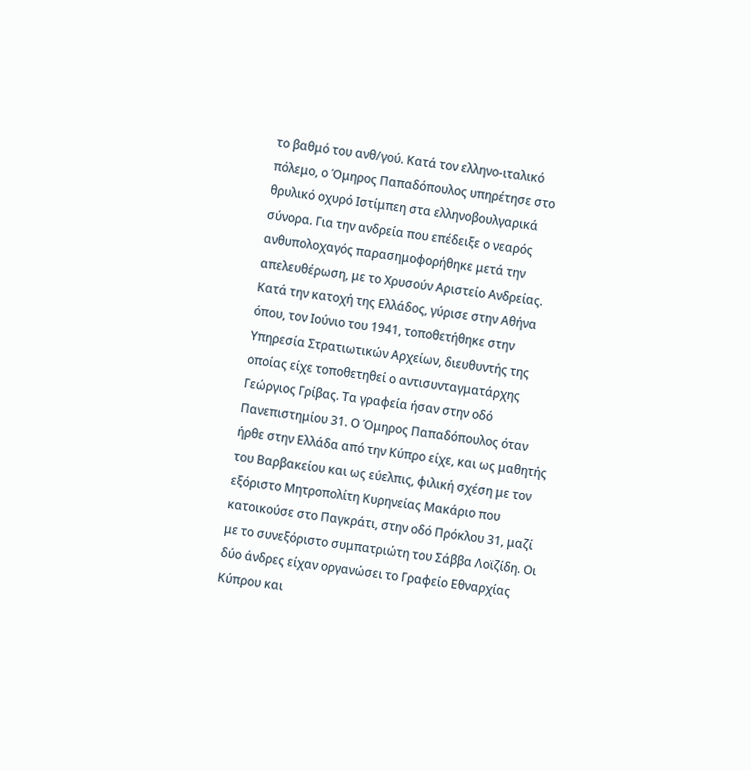το βαθμό του ανθ/γού. Κατά τον ελληνο-ιταλικό πόλεμο, ο Όμηρος Παπαδόπουλος υπηρέτησε στο θρυλικό οχυρό Ιστίμπεη στα ελληνοβουλγαρικά σύνορα. Για την ανδρεία που επέδειξε ο νεαρός ανθυπολοχαγός παρασημοφορήθηκε μετά την απελευθέρωση, με το Χρυσούν Αριστείο Ανδρείας. Κατά την κατοχή της Ελλάδος, γύρισε στην Αθήνα όπου, τον Ιούνιο του 1941, τοποθετήθηκε στην Υπηρεσία Στρατιωτικών Αρχείων, διευθυντής της οποίας είχε τοποθετηθεί ο αντισυνταγματάρχης Γεώργιος Γρίβας. Τα γραφεία ήσαν στην οδό Πανεπιστημίου 31. Ο Όμηρος Παπαδόπουλος όταν ήρθε στην Ελλάδα από την Κύπρο είχε, και ως μαθητής του Βαρβακείου και ως εύελπις, φιλική σχέση με τον εξόριστο Μητροπολίτη Κυρηνείας Μακάριο που κατοικούσε στο Παγκράτι, στην οδό Πρόκλου 31, μαζί με το συνεξόριστο συμπατριώτη του Σάββα Λοϊζίδη. Οι δύο άνδρες είχαν οργανώσει το Γραφείο Εθναρχίας Κύπρου και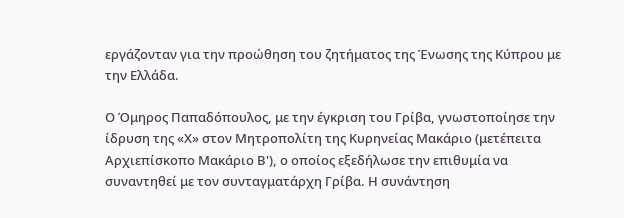εργάζονταν για την προώθηση του ζητήματος της Ένωσης της Κύπρου με την Ελλάδα.

Ο Όμηρος Παπαδόπουλος, με την έγκριση του Γρίβα, γνωστοποίησε την ίδρυση της «Χ» στον Μητροπολίτη της Κυρηνείας Μακάριο (μετέπειτα Αρχιεπίσκοπο Μακάριο Β'), ο οποίος εξεδήλωσε την επιθυμία να συναντηθεί με τον συνταγματάρχη Γρίβα. Η συνάντηση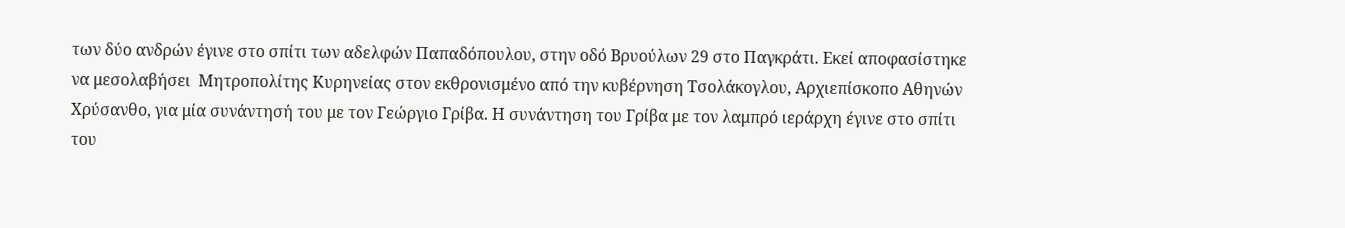των δύο ανδρών έγινε στο σπίτι των αδελφών Παπαδόπουλου, στην οδό Βρυούλων 29 στο Παγκράτι. Εκεί αποφασίστηκε να μεσολαβήσει  Μητροπολίτης Κυρηνείας στον εκθρονισμένο από την κυβέρνηση Τσολάκογλου, Αρχιεπίσκοπο Αθηνών Χρύσανθο, για μία συνάντησή του με τον Γεώργιο Γρίβα. Η συνάντηση του Γρίβα με τον λαμπρό ιεράρχη έγινε στο σπίτι του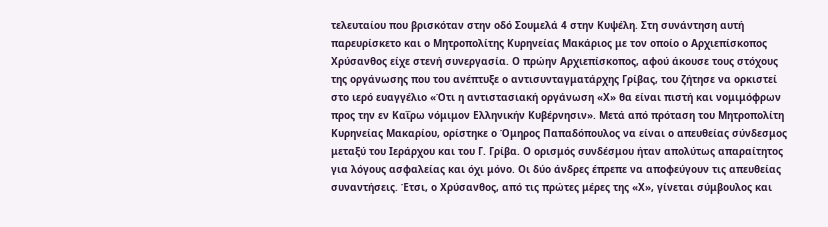τελευταίου που βρισκόταν στην οδό Σουμελά 4 στην Κυψέλη. Στη συνάντηση αυτή παρευρίσκετο και ο Μητροπολίτης Κυρηνείας Μακάριος με τον οποίο ο Αρχιεπίσκοπος Χρύσανθος είχε στενή συνεργασία. Ο πρώην Αρχιεπίσκοπος, αφού άκουσε τους στόχους της οργάνωσης που του ανέπτυξε ο αντισυνταγματάρχης Γρίβας, του ζήτησε να ορκιστεί στο ιερό ευαγγέλιο «Ότι η αντιστασιακή οργάνωση «Χ» θα είναι πιστή και νομιμόφρων προς την εν Καΐρω νόμιμον Ελληνικήν Κυβέρνησιν». Μετά από πρόταση του Μητροπολίτη Κυρηνείας Μακαρίου, ορίστηκε ο Όμηρος Παπαδόπουλος να είναι ο απευθείας σύνδεσμος μεταξύ του Ιεράρχου και του Γ. Γρίβα. Ο ορισμός συνδέσμου ήταν απολύτως απαραίτητος για λόγους ασφαλείας και όχι μόνο. Οι δύο άνδρες έπρεπε να αποφεύγουν τις απευθείας συναντήσεις. Έτσι, ο Χρύσανθος, από τις πρώτες μέρες της «Χ», γίνεται σύμβουλος και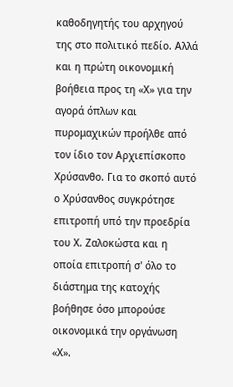καθοδηγητής του αρχηγού της στο πολιτικό πεδίο. Αλλά και η πρώτη οικονομική βοήθεια προς τη «Χ» για την αγορά όπλων και πυρομαχικών προήλθε από τον ίδιο τον Αρχιεπίσκοπο Χρύσανθο. Για το σκοπό αυτό ο Χρύσανθος συγκρότησε επιτροπή υπό την προεδρία του Χ. Ζαλοκώστα και η οποία επιτροπή σ' όλο το διάστημα της κατοχής βοήθησε όσο μπορούσε οικονομικά την οργάνωση «Χ».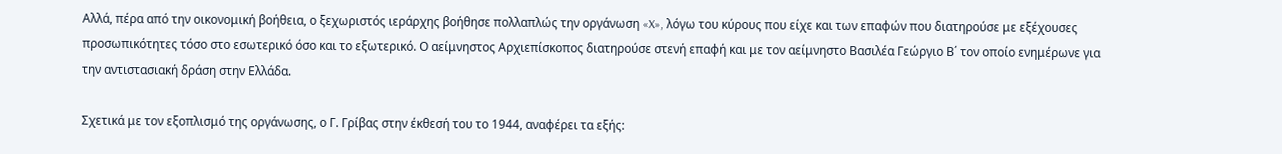Αλλά, πέρα από την οικονομική βοήθεια, ο ξεχωριστός ιεράρχης βοήθησε πολλαπλώς την οργάνωση «X», λόγω του κύρους που είχε και των επαφών που διατηρούσε με εξέχουσες προσωπικότητες τόσο στο εσωτερικό όσο και το εξωτερικό. Ο αείμνηστος Αρχιεπίσκοπος διατηρούσε στενή επαφή και με τον αείμνηστο Βασιλέα Γεώργιο Β΄ τον οποίο ενημέρωνε για την αντιστασιακή δράση στην Ελλάδα.

Σχετικά με τον εξοπλισμό της οργάνωσης, ο Γ. Γρίβας στην έκθεσή του το 1944, αναφέρει τα εξής: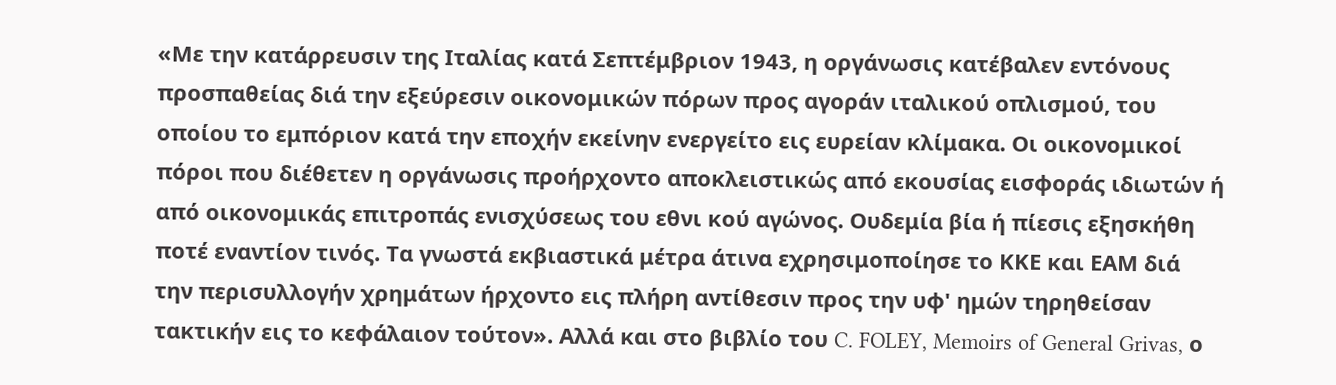«Με την κατάρρευσιν της Ιταλίας κατά Σεπτέμβριον 1943, η οργάνωσις κατέβαλεν εντόνους προσπαθείας διά την εξεύρεσιν οικονομικών πόρων προς αγοράν ιταλικού οπλισμού, του οποίου το εμπόριον κατά την εποχήν εκείνην ενεργείτο εις ευρείαν κλίμακα. Οι οικονομικοί πόροι που διέθετεν η οργάνωσις προήρχοντο αποκλειστικώς από εκουσίας εισφοράς ιδιωτών ή από οικονομικάς επιτροπάς ενισχύσεως του εθνι κού αγώνος. Ουδεμία βία ή πίεσις εξησκήθη ποτέ εναντίον τινός. Τα γνωστά εκβιαστικά μέτρα άτινα εχρησιμοποίησε το ΚΚΕ και ΕΑΜ διά την περισυλλογήν χρημάτων ήρχοντο εις πλήρη αντίθεσιν προς την υφ' ημών τηρηθείσαν τακτικήν εις το κεφάλαιον τούτον». Αλλά και στο βιβλίο του C. FOLEY, Memoirs of General Grivas, ο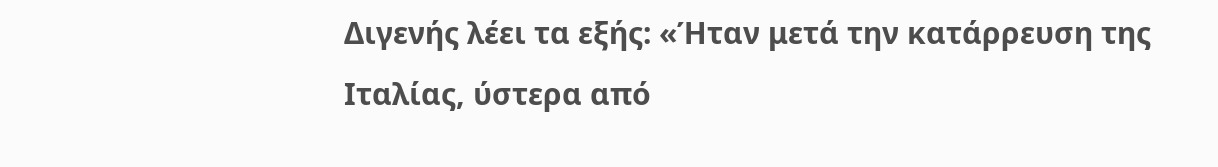Διγενής λέει τα εξής: «Ήταν μετά την κατάρρευση της Ιταλίας, ύστερα από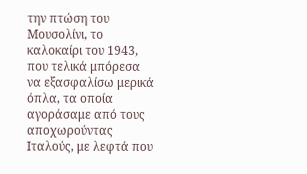την πτώση του Μουσολίνι, το καλοκαίρι του 1943, που τελικά μπόρεσα να εξασφαλίσω μερικά όπλα, τα οποία αγοράσαμε από τους αποχωρούντας Ιταλούς, με λεφτά που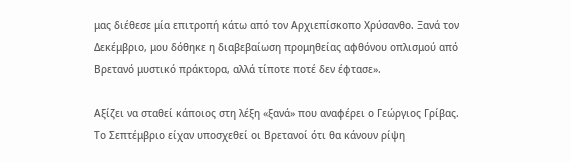μας διέθεσε μία επιτροπή κάτω από τον Αρχιεπίσκοπο Χρύσανθο. Ξανά τον Δεκέμβριο, μου δόθηκε η διαβεβαίωση προμηθείας αφθόνου οπλισμού από Βρετανό μυστικό πράκτορα, αλλά τίποτε ποτέ δεν έφτασε».

Αξίζει να σταθεί κάποιος στη λέξη «ξανά» που αναφέρει ο Γεώργιος Γρίβας. Το Σεπτέμβριο είχαν υποσχεθεί οι Βρετανοί ότι θα κάνουν ρίψη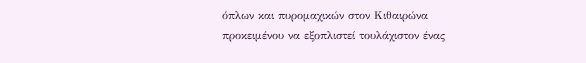όπλων και πυρομαχικών στον Κιθαιρώνα προκειμένου να εξοπλιστεί τουλάχιστον ένας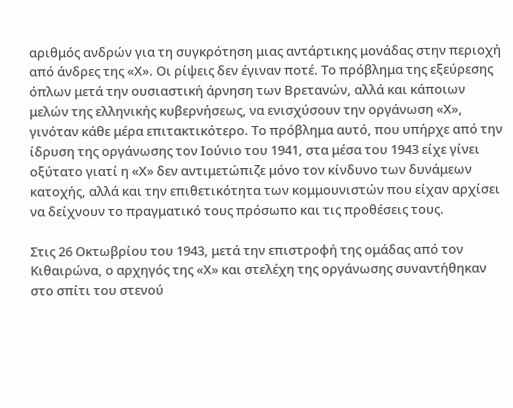αριθμός ανδρών για τη συγκρότηση μιας αντάρτικης μονάδας στην περιοχή από άνδρες της «Χ». Οι ρίψεις δεν έγιναν ποτέ. Το πρόβλημα της εξεύρεσης όπλων μετά την ουσιαστική άρνηση των Βρετανών, αλλά και κάποιων μελών της ελληνικής κυβερνήσεως, να ενισχύσουν την οργάνωση «Χ», γινόταν κάθε μέρα επιτακτικότερο. Το πρόβλημα αυτό, που υπήρχε από την ίδρυση της οργάνωσης τον Ιούνιο του 1941, στα μέσα του 1943 είχε γίνει οξύτατο γιατί η «Χ» δεν αντιμετώπιζε μόνο τον κίνδυνο των δυνάμεων κατοχής, αλλά και την επιθετικότητα των κομμουνιστών που είχαν αρχίσει να δείχνουν το πραγματικό τους πρόσωπο και τις προθέσεις τους.

Στις 26 Οκτωβρίου του 1943, μετά την επιστροφή της ομάδας από τον Κιθαιρώνα, ο αρχηγός της «Χ» και στελέχη της οργάνωσης συναντήθηκαν στο σπίτι του στενού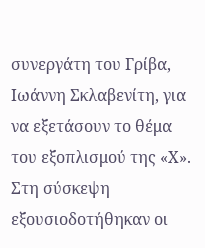συνεργάτη του Γρίβα, Ιωάννη Σκλαβενίτη, για να εξετάσουν το θέμα του εξοπλισμού της «Χ». Στη σύσκεψη εξουσιοδοτήθηκαν οι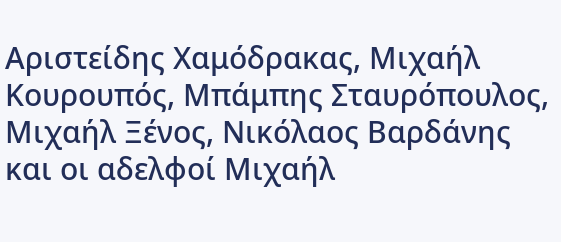Αριστείδης Χαμόδρακας, Μιχαήλ Κουρουπός, Μπάμπης Σταυρόπουλος, Μιχαήλ Ξένος, Νικόλαος Βαρδάνης και οι αδελφοί Μιχαήλ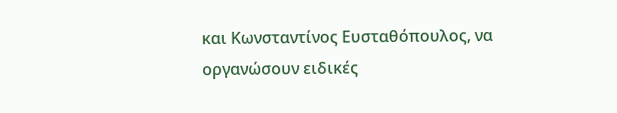και Κωνσταντίνος Ευσταθόπουλος, να οργανώσουν ειδικές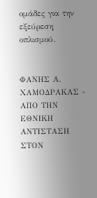ομάδες για την εξεύρεση οπλισμού.


ΦΑΝΗΣ Α. ΧΑΜΟΔΡΑΚΑΣ - ΑΠΟ ΤΗΝ ΕΘΝΙΚΗ ΑΝΤΙΣΤΑΣΗ ΣΤΟΝ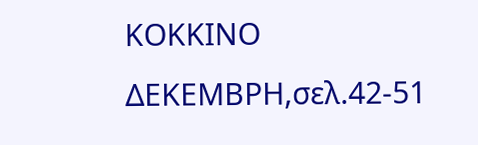ΚΟΚΚΙΝΟ ΔΕΚΕΜΒΡΗ,σελ.42-51